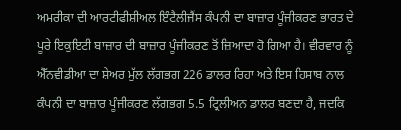ਅਮਰੀਕਾ ਦੀ ਆਰਟੀਫੀਸ਼ੀਅਲ ਇੰਟੈਲੀਜੈਂਸ ਕੰਪਨੀ ਦਾ ਬਾਜ਼ਾਰ ਪੂੰਜੀਕਰਣ ਭਾਰਤ ਦੇ ਪੂਰੇ ਇਕੁਇਟੀ ਬਾਜ਼ਾਰ ਦੀ ਬਾਜ਼ਾਰ ਪੂੰਜੀਕਰਣ ਤੋਂ ਜ਼ਿਆਦਾ ਹੋ ਗਿਆ ਹੈ। ਵੀਰਵਾਰ ਨੂੰ ਐੱਨਵੀਡੀਆ ਦਾ ਸ਼ੇਅਰ ਮੁੱਲ ਲੱਗਭਗ 226 ਡਾਲਰ ਰਿਹਾ ਅਤੇ ਇਸ ਹਿਸਾਬ ਨਾਲ ਕੰਪਨੀ ਦਾ ਬਾਜ਼ਾਰ ਪੂੰਜੀਕਰਣ ਲੱਗਭਗ 5.5 ਟ੍ਰਿਲੀਅਨ ਡਾਲਰ ਬਣਦਾ ਹੈ, ਜਦਕਿ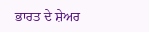ਭਾਰਤ ਦੇ ਸ਼ੇਅਰ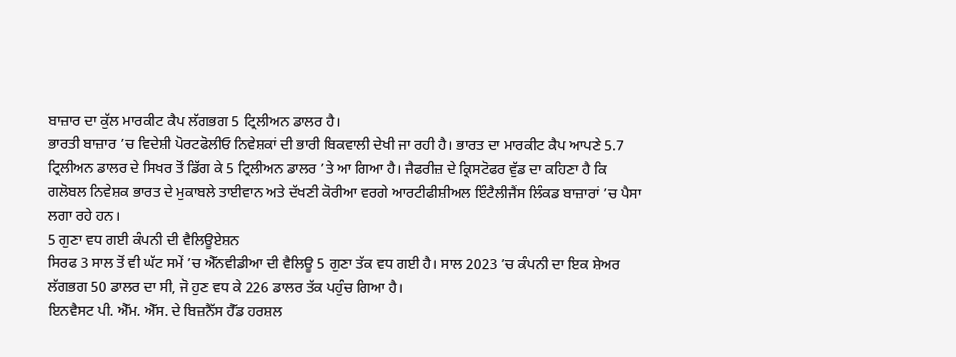ਬਾਜ਼ਾਰ ਦਾ ਕੁੱਲ ਮਾਰਕੀਟ ਕੈਪ ਲੱਗਭਗ 5 ਟ੍ਰਿਲੀਅਨ ਡਾਲਰ ਹੈ।
ਭਾਰਤੀ ਬਾਜ਼ਾਰ ’ਚ ਵਿਦੇਸ਼ੀ ਪੋਰਟਫੋਲੀਓ ਨਿਵੇਸ਼ਕਾਂ ਦੀ ਭਾਰੀ ਬਿਕਵਾਲੀ ਦੇਖੀ ਜਾ ਰਹੀ ਹੈ। ਭਾਰਤ ਦਾ ਮਾਰਕੀਟ ਕੈਪ ਆਪਣੇ 5.7 ਟ੍ਰਿਲੀਅਨ ਡਾਲਰ ਦੇ ਸਿਖਰ ਤੋਂ ਡਿੱਗ ਕੇ 5 ਟ੍ਰਿਲੀਅਨ ਡਾਲਰ ’ਤੇ ਆ ਗਿਆ ਹੈ। ਜੈਫਰੀਜ਼ ਦੇ ਕ੍ਰਿਸਟੋਫਰ ਵੁੱਡ ਦਾ ਕਹਿਣਾ ਹੈ ਕਿ ਗਲੋਬਲ ਨਿਵੇਸ਼ਕ ਭਾਰਤ ਦੇ ਮੁਕਾਬਲੇ ਤਾਈਵਾਨ ਅਤੇ ਦੱਖਣੀ ਕੋਰੀਆ ਵਰਗੇ ਆਰਟੀਫੀਸ਼ੀਅਲ ਇੰਟੈਲੀਜੈਂਸ ਲਿੰਕਡ ਬਾਜ਼ਾਰਾਂ ’ਚ ਪੈਸਾ ਲਗਾ ਰਹੇ ਹਨ।
5 ਗੁਣਾ ਵਧ ਗਈ ਕੰਪਨੀ ਦੀ ਵੈਲਿਊਏਸ਼ਨ
ਸਿਰਫ 3 ਸਾਲ ਤੋਂ ਵੀ ਘੱਟ ਸਮੇਂ ’ਚ ਐੱਨਵੀਡੀਆ ਦੀ ਵੈਲਿਊ 5 ਗੁਣਾ ਤੱਕ ਵਧ ਗਈ ਹੈ। ਸਾਲ 2023 ’ਚ ਕੰਪਨੀ ਦਾ ਇਕ ਸ਼ੇਅਰ ਲੱਗਭਗ 50 ਡਾਲਰ ਦਾ ਸੀ, ਜੋ ਹੁਣ ਵਧ ਕੇ 226 ਡਾਲਰ ਤੱਕ ਪਹੁੰਚ ਗਿਆ ਹੈ।
ਇਨਵੈਸਟ ਪੀ. ਐੱਮ. ਐੱਸ. ਦੇ ਬਿਜ਼ਨੈੱਸ ਹੈੱਡ ਹਰਸ਼ਲ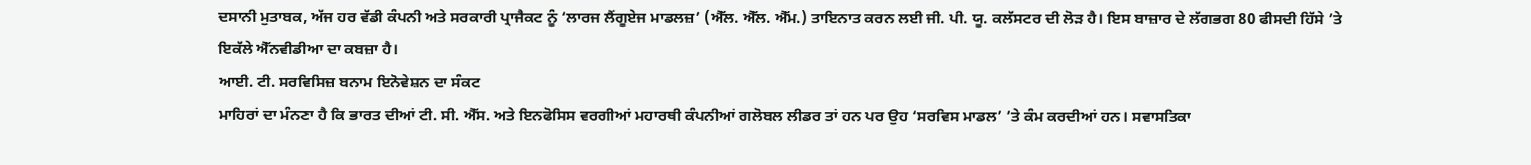ਦਸਾਨੀ ਮੁਤਾਬਕ, ਅੱਜ ਹਰ ਵੱਡੀ ਕੰਪਨੀ ਅਤੇ ਸਰਕਾਰੀ ਪ੍ਰਾਜੈਕਟ ਨੂੰ ‘ਲਾਰਜ ਲੈਂਗੂਏਜ ਮਾਡਲਜ਼’ (ਐੱਲ. ਐੱਲ. ਐੱਮ.) ਤਾਇਨਾਤ ਕਰਨ ਲਈ ਜੀ. ਪੀ. ਯੂ. ਕਲੱਸਟਰ ਦੀ ਲੋੜ ਹੈ। ਇਸ ਬਾਜ਼ਾਰ ਦੇ ਲੱਗਭਗ 80 ਫੀਸਦੀ ਹਿੱਸੇ ’ਤੇ ਇਕੱਲੇ ਐੱਨਵੀਡੀਆ ਦਾ ਕਬਜ਼ਾ ਹੈ।
ਆਈ. ਟੀ. ਸਰਵਿਸਿਜ਼ ਬਨਾਮ ਇਨੋਵੇਸ਼ਨ ਦਾ ਸੰਕਟ
ਮਾਹਿਰਾਂ ਦਾ ਮੰਨਣਾ ਹੈ ਕਿ ਭਾਰਤ ਦੀਆਂ ਟੀ. ਸੀ. ਐੱਸ. ਅਤੇ ਇਨਫੋਸਿਸ ਵਰਗੀਆਂ ਮਹਾਰਥੀ ਕੰਪਨੀਆਂ ਗਲੋਬਲ ਲੀਡਰ ਤਾਂ ਹਨ ਪਰ ਉਹ ‘ਸਰਵਿਸ ਮਾਡਲ’ ’ਤੇ ਕੰਮ ਕਰਦੀਆਂ ਹਨ। ਸਵਾਸਤਿਕਾ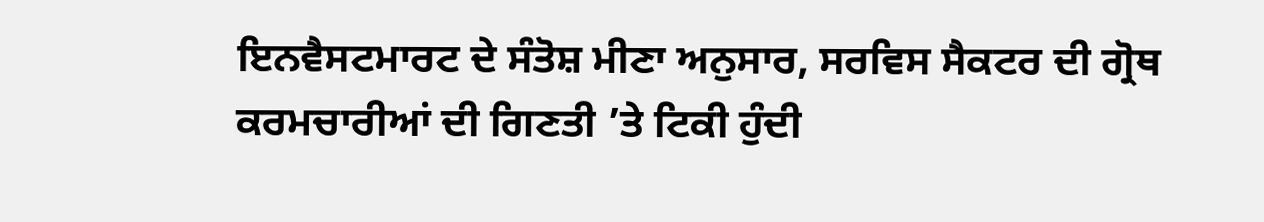ਇਨਵੈਸਟਮਾਰਟ ਦੇ ਸੰਤੋਸ਼ ਮੀਣਾ ਅਨੁਸਾਰ, ਸਰਵਿਸ ਸੈਕਟਰ ਦੀ ਗ੍ਰੋਥ ਕਰਮਚਾਰੀਆਂ ਦੀ ਗਿਣਤੀ ’ਤੇ ਟਿਕੀ ਹੁੰਦੀ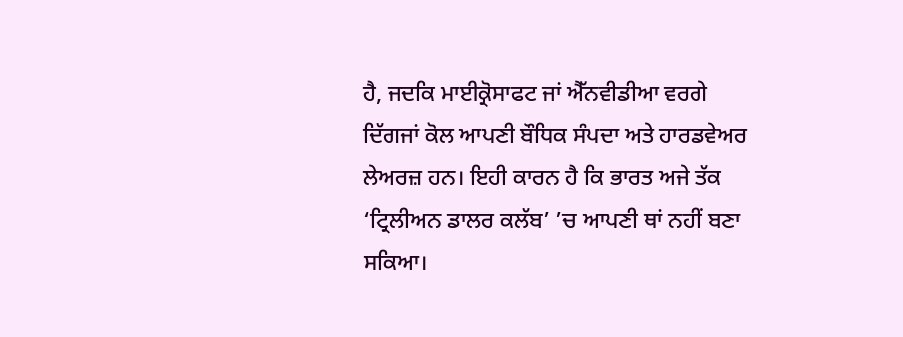ਹੈ, ਜਦਕਿ ਮਾਈਕ੍ਰੋਸਾਫਟ ਜਾਂ ਐੱਨਵੀਡੀਆ ਵਰਗੇ ਦਿੱਗਜਾਂ ਕੋਲ ਆਪਣੀ ਬੌਧਿਕ ਸੰਪਦਾ ਅਤੇ ਹਾਰਡਵੇਅਰ ਲੇਅਰਜ਼ ਹਨ। ਇਹੀ ਕਾਰਨ ਹੈ ਕਿ ਭਾਰਤ ਅਜੇ ਤੱਕ ‘ਟ੍ਰਿਲੀਅਨ ਡਾਲਰ ਕਲੱਬ’ ’ਚ ਆਪਣੀ ਥਾਂ ਨਹੀਂ ਬਣਾ ਸਕਿਆ।